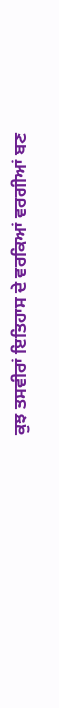ਕੁਝ ਤਸਵੀਰਾਂ ਇਤਿਹਾਸ ਦੇ ਵਰਕਿਆਂ ਵਰਗੀਆਂ ਬਣ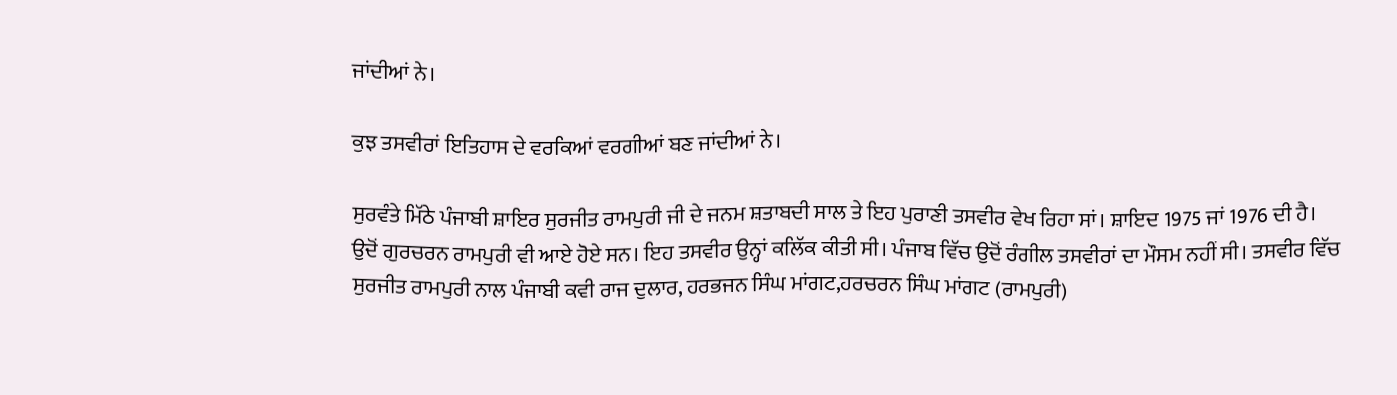ਜਾਂਦੀਆਂ ਨੇ।

ਕੁਝ ਤਸਵੀਰਾਂ ਇਤਿਹਾਸ ਦੇ ਵਰਕਿਆਂ ਵਰਗੀਆਂ ਬਣ ਜਾਂਦੀਆਂ ਨੇ।

ਸੁਰਵੰਤੇ ਮਿੱਠੇ ਪੰਜਾਬੀ ਸ਼ਾਇਰ ਸੁਰਜੀਤ ਰਾਮਪੁਰੀ ਜੀ ਦੇ ਜਨਮ ਸ਼ਤਾਬਦੀ ਸਾਲ ਤੇ ਇਹ ਪੁਰਾਣੀ ਤਸਵੀਰ ਵੇਖ ਰਿਹਾ ਸਾਂ। ਸ਼ਾਇਦ 1975 ਜਾਂ 1976 ਦੀ ਹੈ। ਉਦੋਂ ਗੁਰਚਰਨ ਰਾਮਪੁਰੀ ਵੀ ਆਏ ਹੋਏ ਸਨ। ਇਹ ਤਸਵੀਰ ਉਨ੍ਹਾਂ ਕਲਿੱਕ ਕੀਤੀ ਸੀ। ਪੰਜਾਬ ਵਿੱਚ ਉਦੋਂ ਰੰਗੀਲ ਤਸਵੀਰਾਂ ਦਾ ਮੌਸਮ ਨਹੀਂ ਸੀ। ਤਸਵੀਰ ਵਿੱਚ ਸੁਰਜੀਤ ਰਾਮਪੁਰੀ ਨਾਲ ਪੰਜਾਬੀ ਕਵੀ ਰਾਜ ਦੁਲਾਰ, ਹਰਭਜਨ ਸਿੰਘ ਮਾਂਗਟ,ਹਰਚਰਨ ਸਿੰਘ ਮਾਂਗਟ (ਰਾਮਪੁਰੀ)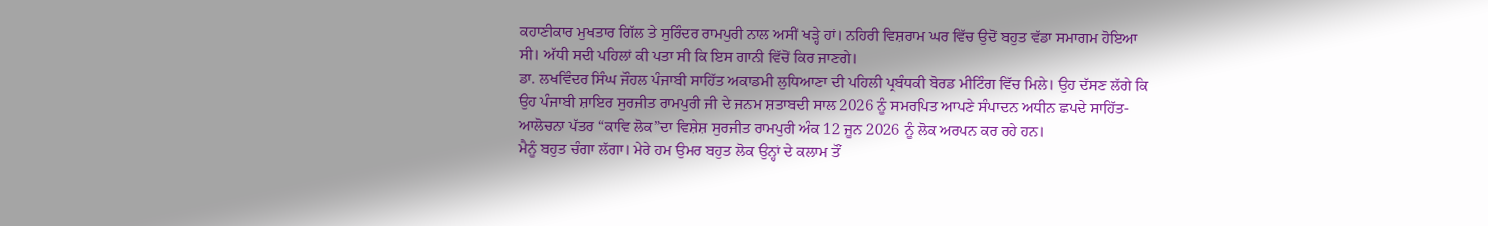ਕਹਾਣੀਕਾਰ ਮੁਖਤਾਰ ਗਿੱਲ ਤੇ ਸੁਰਿੰਦਰ ਰਾਮਪੁਰੀ ਨਾਲ ਅਸੀਂ ਖੜ੍ਹੇ ਹਾਂ। ਨਹਿਰੀ ਵਿਸ਼ਰਾਮ ਘਰ ਵਿੱਚ ਉਦੋਂ ਬਹੁਤ ਵੱਡਾ ਸਮਾਗਮ ਹੋਇਆ ਸੀ। ਅੱਧੀ ਸਦੀ ਪਹਿਲਾਂ ਕੀ ਪਤਾ ਸੀ ਕਿ ਇਸ ਗਾਨੀ ਵਿੱਚੋਂ ਕਿਰ ਜਾਣਗੇ।
ਡਾ. ਲਖਵਿੰਦਰ ਸਿੰਘ ਜੌਹਲ ਪੰਜਾਬੀ ਸਾਹਿੱਤ ਅਕਾਡਮੀ ਲੁਧਿਆਣਾ ਦੀ ਪਹਿਲੀ ਪ੍ਰਬੰਧਕੀ ਬੋਰਡ ਮੀਟਿੰਗ ਵਿੱਚ ਮਿਲੇ। ਉਹ ਦੱਸਣ ਲੱਗੇ ਕਿ ਉਹ ਪੰਜਾਬੀ ਸ਼ਾਇਰ ਸੁਰਜੀਤ ਰਾਮਪੁਰੀ ਜੀ ਦੇ ਜਨਮ ਸ਼ਤਾਬਦੀ ਸਾਲ 2026 ਨੂੰ ਸਮਰਪਿਤ ਆਪਣੇ ਸੰਪਾਦਨ ਅਧੀਨ ਛਪਦੇ ਸਾਹਿੱਤ- ਆਲੋਚਨਾ ਪੱਤਰ “ਕਾਵਿ ਲੋਕ”ਦਾ ਵਿਸ਼ੇਸ਼ ਸੁਰਜੀਤ ਰਾਮਪੁਰੀ ਅੰਕ 12 ਜੂਨ 2026 ਨੂੰ ਲੋਕ ਅਰਪਨ ਕਰ ਰਹੇ ਹਨ।
ਮੈਨੂੰ ਬਹੁਤ ਚੰਗਾ ਲੱਗਾ। ਮੇਰੇ ਹਮ ਉਮਰ ਬਹੁਤ ਲੋਕ ਉਨ੍ਹਾਂ ਦੇ ਕਲਾਮ ਤੌਂ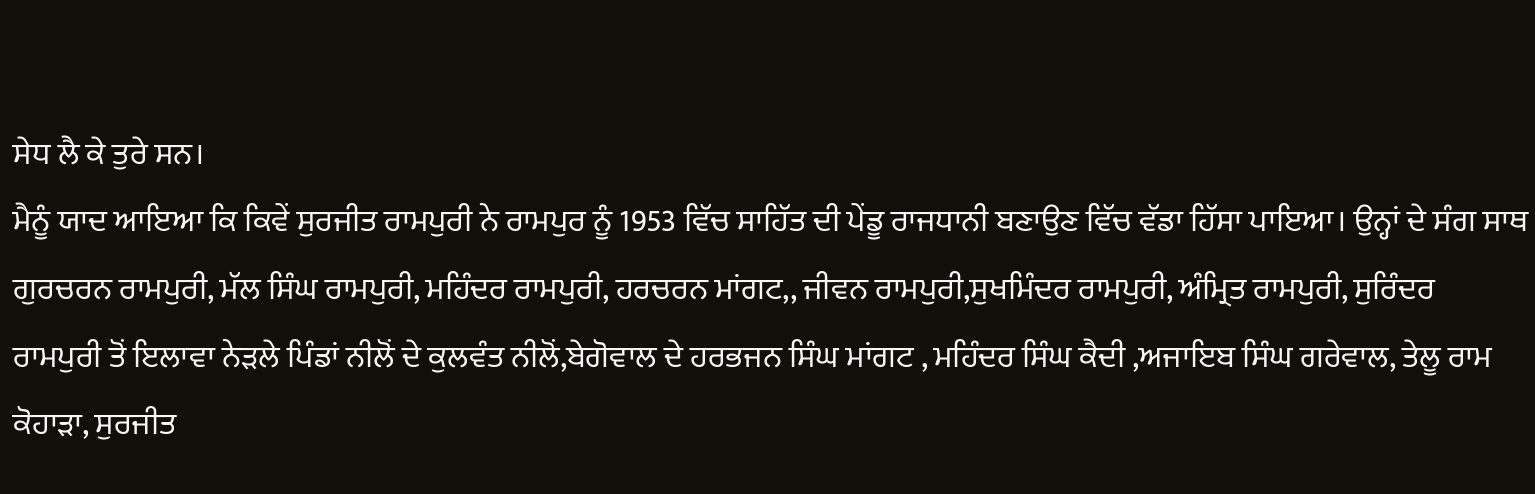ਸੇਧ ਲੈ ਕੇ ਤੁਰੇ ਸਨ।
ਮੈਨੂੰ ਯਾਦ ਆਇਆ ਕਿ ਕਿਵੇਂ ਸੁਰਜੀਤ ਰਾਮਪੁਰੀ ਨੇ ਰਾਮਪੁਰ ਨੂੰ 1953 ਵਿੱਚ ਸਾਹਿੱਤ ਦੀ ਪੇਂਡੂ ਰਾਜਧਾਨੀ ਬਣਾਉਣ ਵਿੱਚ ਵੱਡਾ ਹਿੱਸਾ ਪਾਇਆ। ਉਨ੍ਹਾਂ ਦੇ ਸੰਗ ਸਾਥ ਗੁਰਚਰਨ ਰਾਮਪੁਰੀ, ਮੱਲ ਸਿੰਘ ਰਾਮਪੁਰੀ, ਮਹਿੰਦਰ ਰਾਮਪੁਰੀ, ਹਰਚਰਨ ਮਾਂਗਟ,, ਜੀਵਨ ਰਾਮਪੁਰੀ,ਸੁਖਮਿੰਦਰ ਰਾਮਪੁਰੀ, ਅੰਮ੍ਰਿਤ ਰਾਮਪੁਰੀ, ਸੁਰਿੰਦਰ ਰਾਮਪੁਰੀ ਤੋਂ ਇਲਾਵਾ ਨੇੜਲੇ ਪਿੰਡਾਂ ਨੀਲੋਂ ਦੇ ਕੁਲਵੰਤ ਨੀਲੋਂ,ਬੇਗੋਵਾਲ ਦੇ ਹਰਭਜਨ ਸਿੰਘ ਮਾਂਗਟ , ਮਹਿੰਦਰ ਸਿੰਘ ਕੈਦੀ ,ਅਜਾਇਬ ਸਿੰਘ ਗਰੇਵਾਲ, ਤੇਲੂ ਰਾਮ ਕੋਹਾੜਾ, ਸੁਰਜੀਤ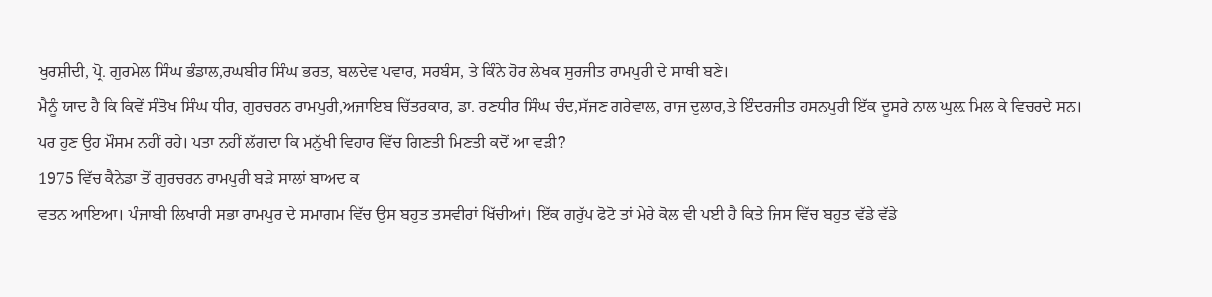ਖੁਰਸ਼ੀਦੀ, ਪ੍ਰੋ. ਗੁਰਮੇਲ ਸਿੰਘ ਭੰਡਾਲ,ਰਘਬੀਰ ਸਿੰਘ ਭਰਤ, ਬਲਦੇਵ ਪਵਾਰ, ਸਰਬੰਸ, ਤੇ ਕਿੰਨੇ ਹੋਰ ਲੇਖਕ ਸੁਰਜੀਤ ਰਾਮਪੁਰੀ ਦੇ ਸਾਥੀ ਬਣੇ।
ਮੈਨੂੰ ਯਾਦ ਹੈ ਕਿ ਕਿਵੇਂ ਸੰਤੋਖ ਸਿੰਘ ਧੀਰ, ਗੁਰਚਰਨ ਰਾਮਪੁਰੀ,ਅਜਾਇਬ ਚਿੱਤਰਕਾਰ, ਡਾ. ਰਣਧੀਰ ਸਿੰਘ ਚੰਦ,ਸੱਜਣ ਗਰੇਵਾਲ, ਰਾਜ ਦੁਲਾਰ,ਤੇ ਇੰਦਰਜੀਤ ਹਸਨਪੁਰੀ ਇੱਕ ਦੂਸਰੇ ਨਾਲ ਘੁਲ਼ ਮਿਲ ਕੇ ਵਿਚਰਦੇ ਸਨ। ਪਰ ਹੁਣ ਉਹ ਮੌਸਮ ਨਹੀਂ ਰਹੇ। ਪਤਾ ਨਹੀਂ ਲੱਗਦਾ ਕਿ ਮਨੁੱਖੀ ਵਿਹਾਰ ਵਿੱਚ ਗਿਣਤੀ ਮਿਣਤੀ ਕਦੋਂ ਆ ਵੜੀ?
1975 ਵਿੱਚ ਕੈਨੇਡਾ ਤੋਂ ਗੁਰਚਰਨ ਰਾਮਪੁਰੀ ਬੜੇ ਸਾਲਾਂ ਬਾਅਦ ਕ
ਵਤਨ ਆਇਆ। ਪੰਜਾਬੀ ਲਿਖਾਰੀ ਸਭਾ ਰਾਮਪੁਰ ਦੇ ਸਮਾਗਮ ਵਿੱਚ ਉਸ ਬਹੁਤ ਤਸਵੀਰਾਂ ਖਿੱਚੀਆਂ। ਇੱਕ ਗਰੁੱਪ ਫੋਟੋ ਤਾਂ ਮੇਰੇ ਕੋਲ ਵੀ ਪਈ ਹੈ ਕਿਤੇ ਜਿਸ ਵਿੱਚ ਬਹੁਤ ਵੱਡੇ ਵੱਡੇ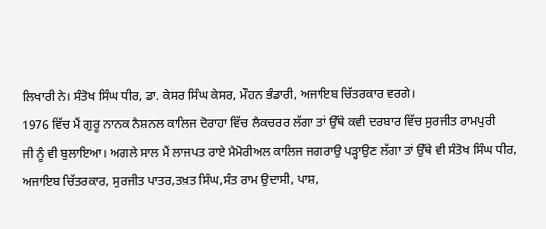ਲਿਖਾਰੀ ਨੇ। ਸੰਤੋਖ ਸਿੰਘ ਧੀਰ, ਡਾ. ਕੇਸਰ ਸਿੰਘ ਕੇਸਰ, ਮੌਹਨ ਭੰਡਾਰੀ, ਅਜਾਇਬ ਚਿੱਤਰਕਾਰ ਵਰਗੇ।
1976 ਵਿੱਚ ਮੈਂ ਗੁਰੂ ਨਾਨਕ ਨੈਸ਼ਨਲ ਕਾਲਿਜ ਦੋਰਾਹਾ ਵਿੱਚ ਲੈਕਚਰਰ ਲੱਗਾ ਤਾਂ ਉੱਥੇ ਕਵੀ ਦਰਬਾਰ ਵਿੱਚ ਸੁਰਜੀਤ ਰਾਮਪੁਰੀ
ਜੀ ਨੂੰ ਵੀ ਬੁਲਾਇਆ। ਅਗਲੇ ਸਾਲ ਮੈਂ ਲਾਜਪਤ ਰਾਏ ਮੈਮੋਰੀਅਲ ਕਾਲਿਜ ਜਗਰਾਉ ਪੜ੍ਹਾਉਣ ਲੱਗਾ ਤਾਂ ਉੱਥੇ ਵੀ ਸੰਤੋਖ ਸਿੰਘ ਧੀਰ, ਅਜਾਇਬ ਚਿੱਤਰਕਾਰ, ਸੁਰਜੀਤ ਪਾਤਰ,ਤਖ਼ਤ ਸਿੰਘ,ਸੰਤ ਰਾਮ ਉਦਾਸੀ, ਪਾਸ਼,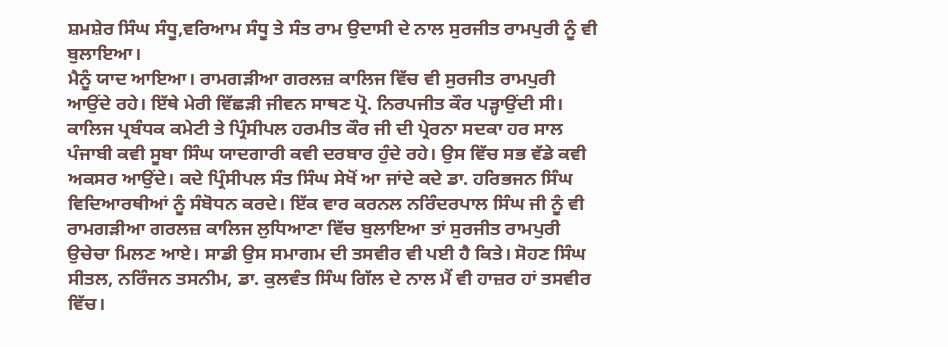ਸ਼ਮਸ਼ੇਰ ਸਿੰਘ ਸੰਧੂ,ਵਰਿਆਮ ਸੰਧੂ ਤੇ ਸੰਤ ਰਾਮ ਉਦਾਸੀ ਦੇ ਨਾਲ ਸੁਰਜੀਤ ਰਾਮਪੁਰੀ ਨੂੰ ਵੀ ਬੁਲਾਇਆ।
ਮੈਨੂੰ ਯਾਦ ਆਇਆ। ਰਾਮਗੜੀਆ ਗਰਲਜ਼ ਕਾਲਿਜ ਵਿੱਚ ਵੀ ਸੁਰਜੀਤ ਰਾਮਪੁਰੀ ਆਉਂਦੇ ਰਹੇ। ਇੱਥੇ ਮੇਰੀ ਵਿੱਛੜੀ ਜੀਵਨ ਸਾਥਣ ਪ੍ਰੋ. ਨਿਰਪਜੀਤ ਕੌਰ ਪੜ੍ਹਾਉਂਦੀ ਸੀ। ਕਾਲਿਜ ਪ੍ਰਬੰਧਕ ਕਮੇਟੀ ਤੇ ਪ੍ਰਿੰਸੀਪਲ ਹਰਮੀਤ ਕੌਰ ਜੀ ਦੀ ਪ੍ਰੇਰਨਾ ਸਦਕਾ ਹਰ ਸਾਲ ਪੰਜਾਬੀ ਕਵੀ ਸੂਬਾ ਸਿੰਘ ਯਾਦਗਾਰੀ ਕਵੀ ਦਰਬਾਰ ਹੁੰਦੇ ਰਹੇ। ਉਸ ਵਿੱਚ ਸਭ ਵੱਡੇ ਕਵੀ ਅਕਸਰ ਆਉਂਦੇ। ਕਦੇ ਪ੍ਰਿੰਸੀਪਲ ਸੰਤ ਸਿੰਘ ਸੇਖੋਂ ਆ ਜਾਂਦੇ ਕਦੇ ਡਾ. ਹਰਿਭਜਨ ਸਿੰਘ ਵਿਦਿਆਰਥੀਆਂ ਨੂੰ ਸੰਬੋਧਨ ਕਰਦੇ। ਇੱਕ ਵਾਰ ਕਰਨਲ ਨਰਿੰਦਰਪਾਲ ਸਿੰਘ ਜੀ ਨੂੰ ਵੀ ਰਾਮਗੜੀਆ ਗਰਲਜ਼ ਕਾਲਿਜ ਲੁਧਿਆਣਾ ਵਿੱਚ ਬੁਲਾਇਆ ਤਾਂ ਸੁਰਜੀਤ ਰਾਮਪੁਰੀ ਉਚੇਚਾ ਮਿਲਣ ਆਏ। ਸਾਡੀ ਉਸ ਸਮਾਗਮ ਦੀ ਤਸਵੀਰ ਵੀ ਪਈ ਹੈ ਕਿਤੇ। ਸੋਹਣ ਸਿੰਘ ਸੀਤਲ, ਨਰਿੰਜਨ ਤਸਨੀਮ, ਡਾ. ਕੁਲਵੰਤ ਸਿੰਘ ਗਿੱਲ ਦੇ ਨਾਲ ਮੈਂ ਵੀ ਹਾਜ਼ਰ ਹਾਂ ਤਸਵੀਰ ਵਿੱਚ।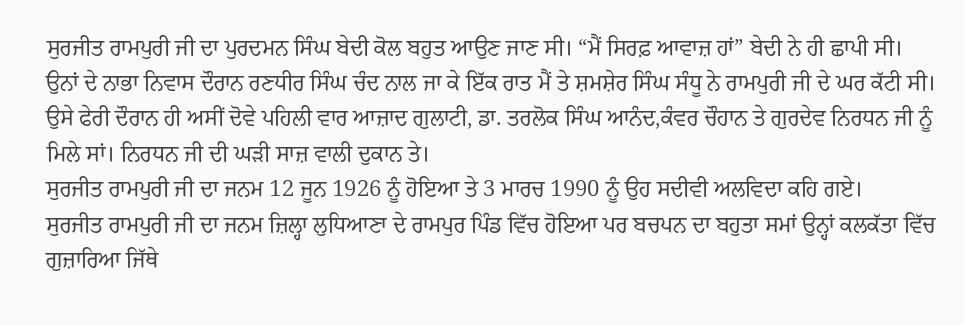ਸੁਰਜੀਤ ਰਾਮਪੁਰੀ ਜੀ ਦਾ ਪੁਰਦਮਨ ਸਿੰਘ ਬੇਦੀ ਕੋਲ ਬਹੁਤ ਆਉਣ ਜਾਣ ਸੀ। “ਮੈਂ ਸਿਰਫ਼ ਆਵਾਜ਼ ਹਾਂ” ਬੇਦੀ ਨੇ ਹੀ ਛਾਪੀ ਸੀ।
ਉਨਾਂ ਦੇ ਨਾਭਾ ਨਿਵਾਸ ਦੌਰਾਨ ਰਣਧੀਰ ਸਿੰਘ ਚੰਦ ਨਾਲ ਜਾ ਕੇ ਇੱਕ ਰਾਤ ਮੈਂ ਤੇ ਸ਼ਮਸ਼ੇਰ ਸਿੰਘ ਸੰਧੂ ਨੇ ਰਾਮਪੁਰੀ ਜੀ ਦੇ ਘਰ ਕੱਟੀ ਸੀ। ਉਸੇ ਫੇਰੀ ਦੌਰਾਨ ਹੀ ਅਸੀਂ ਦੋਵੇ ਪਹਿਲੀ ਵਾਰ ਆਜ਼ਾਦ ਗੁਲਾਟੀ, ਡਾ. ਤਰਲੋਕ ਸਿੰਘ ਆਨੰਦ,ਕੰਵਰ ਚੌਹਾਨ ਤੇ ਗੁਰਦੇਵ ਨਿਰਧਨ ਜੀ ਨੂੰ ਮਿਲੇ ਸਾਂ। ਨਿਰਧਨ ਜੀ ਦੀ ਘੜੀ ਸਾਜ਼ ਵਾਲੀ ਦੁਕਾਨ ਤੇ।
ਸੁਰਜੀਤ ਰਾਮਪੁਰੀ ਜੀ ਦਾ ਜਨਮ 12 ਜੂਨ 1926 ਨੂੰ ਹੋਇਆ ਤੇ 3 ਮਾਰਚ 1990 ਨੂੰ ਉਹ ਸਦੀਵੀ ਅਲਵਿਦਾ ਕਹਿ ਗਏ।
ਸੁਰਜੀਤ ਰਾਮਪੁਰੀ ਜੀ ਦਾ ਜਨਮ ਜ਼ਿਲ੍ਹਾ ਲੁਧਿਆਣਾ ਦੇ ਰਾਮਪੁਰ ਪਿੰਡ ਵਿੱਚ ਹੋਇਆ ਪਰ ਬਚਪਨ ਦਾ ਬਹੁਤਾ ਸਮਾਂ ਉਨ੍ਹਾਂ ਕਲਕੱਤਾ ਵਿੱਚ ਗੁਜ਼ਾਰਿਆ ਜਿੱਥੇ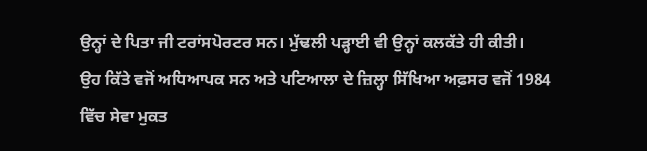ਉਨ੍ਹਾਂ ਦੇ ਪਿਤਾ ਜੀ ਟਰਾਂਸਪੋਰਟਰ ਸਨ। ਮੁੱਢਲੀ ਪੜ੍ਹਾਈ ਵੀ ਉਨ੍ਹਾਂ ਕਲਕੱਤੇ ਹੀ ਕੀਤੀ।
ਉਹ ਕਿੱਤੇ ਵਜੋਂ ਅਧਿਆਪਕ ਸਨ ਅਤੇ ਪਟਿਆਲਾ ਦੇ ਜ਼ਿਲ੍ਹਾ ਸਿੱਖਿਆ ਅਫ਼ਸਰ ਵਜੋਂ 1984 ਵਿੱਚ ਸੇਵਾ ਮੁਕਤ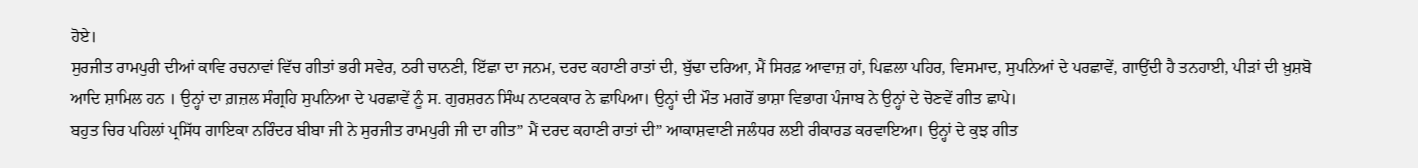ਹੋਏ।
ਸੁਰਜੀਤ ਰਾਮਪੁਰੀ ਦੀਆਂ ਕਾਵਿ ਰਚਨਾਵਾਂ ਵਿੱਚ ਗੀਤਾਂ ਭਰੀ ਸਵੇਰ, ਠਰੀ ਚਾਨਣੀ, ਇੱਛਾ ਦਾ ਜਨਮ, ਦਰਦ ਕਹਾਣੀ ਰਾਤਾਂ ਦੀ, ਬੁੱਢਾ ਦਰਿਆ, ਮੈਂ ਸਿਰਫ਼ ਆਵਾਜ਼ ਹਾਂ, ਪਿਛਲਾ ਪਹਿਰ, ਵਿਸਮਾਦ, ਸੁਪਨਿਆਂ ਦੇ ਪਰਛਾਵੇਂ, ਗਾਉਂਦੀ ਹੈ ਤਨਹਾਈ, ਪੀੜਾਂ ਦੀ ਖ਼ੁਸ਼ਬੋ ਆਦਿ ਸ਼ਾਮਿਲ ਹਨ । ਉਨ੍ਹਾਂ ਦਾ ਗ਼ਜ਼ਲ ਸੰਗ੍ਰਹਿ ਸੁਪਨਿਆ ਦੇ ਪਰਛਾਵੇਂ ਨੂੰ ਸ. ਗੁਰਸ਼ਰਨ ਸਿੰਘ ਨਾਟਕਕਾਰ ਨੇ ਛਾਪਿਆ। ਉਨ੍ਹਾਂ ਦੀ ਮੌਤ ਮਗਰੋਂ ਭਾਸ਼ਾ ਵਿਭਾਗ ਪੰਜਾਬ ਨੇ ਉਨ੍ਹਾਂ ਦੇ ਚੋਣਵੇਂ ਗੀਤ ਛਾਪੇ।
ਬਹੁਤ ਚਿਰ ਪਹਿਲਾਂ ਪ੍ਰਸਿੱਧ ਗਾਇਕਾ ਨਰਿੰਦਰ ਬੀਬਾ ਜੀ ਨੇ ਸੁਰਜੀਤ ਰਾਮਪੁਰੀ ਜੀ ਦਾ ਗੀਤ” ਮੈਂ ਦਰਦ ਕਹਾਣੀ ਰਾਤਾਂ ਦੀ” ਆਕਾਸ਼ਵਾਣੀ ਜਲੰਧਰ ਲਈ ਰੀਕਾਰਡ ਕਰਵਾਇਆ। ਉਨ੍ਹਾਂ ਦੇ ਕੁਝ ਗੀਤ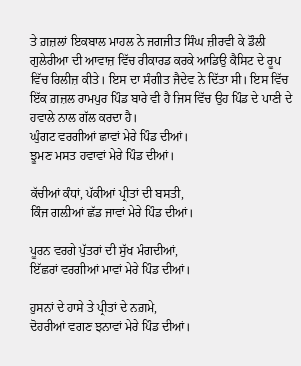ਤੇ ਗ਼ਜ਼ਲਾਂ ਇਕਬਾਲ ਮਾਹਲ ਨੇ ਜਗਜੀਤ ਸਿੰਘ ਜ਼ੀਰਵੀ ਕੇ ਡੌਲੀ ਗੁਲੇਰੀਆ ਦੀ ਆਵਾਜ਼ ਵਿੱਚ ਰੀਕਾਰਡ ਕਰਕੇ ਆਡਿਉ ਕੈਸਿਟ ਦੇ ਰੂਪ ਵਿੱਚ ਰਿਲੀਜ਼ ਕੀਤੇ। ਇਸ ਦਾ ਸੰਗੀਤ ਜੈਦੇਵ ਨੇ ਦਿੱਤਾ ਸੀ। ਇਸ ਵਿੱਚ ਇੱਕ ਗ਼ਜ਼ਲ ਰਾਮਪੁਰ ਪਿੰਡ ਬਾਰੇ ਵੀ ਹੈ ਜਿਸ ਵਿੱਚ ਉਹ ਪਿੰਡ ਦੇ ਪਾਣੀ ਦੇ ਹਵਾਲੇ ਨਾਲ ਗੱਲ ਕਰਦਾ ਹੈ।
ਘੁੰਗਟ ਵਰਗੀਆਂ ਛਾਵਾਂ ਮੇਰੇ ਪਿੰਡ ਦੀਆਂ।
ਝੂਮਣ ਮਸਤ ਹਵਾਵਾਂ ਮੇਰੇ ਪਿੰਡ ਦੀਆਂ।

ਕੱਚੀਆਂ ਕੰਧਾਂ, ਪੱਕੀਆਂ ਪ੍ਰੀਤਾਂ ਦੀ ਬਸਤੀ,
ਕਿੰਜ ਗਲ਼ੀਆਂ ਛੱਡ ਜਾਵਾਂ ਮੇਰੇ ਪਿੰਡ ਦੀਆਂ।

ਪੂਰਨ ਵਰਗੇ ਪੁੱਤਰਾਂ ਦੀ ਸੁੱਖ ਮੰਗਦੀਆਂ,
ਇੱਛਰਾਂ ਵਰਗੀਆਂ ਮਾਵਾਂ ਮੇਰੇ ਪਿੰਡ ਦੀਆਂ।

ਹੁਸਨਾਂ ਦੇ ਹਾਸੇ ਤੇ ਪ੍ਰੀਤਾਂ ਦੇ ਨਗ਼ਮੇ,
ਦੋਹਰੀਆਂ ਵਗਣ ਝਨਾਵਾਂ ਮੇਰੇ ਪਿੰਡ ਦੀਆਂ।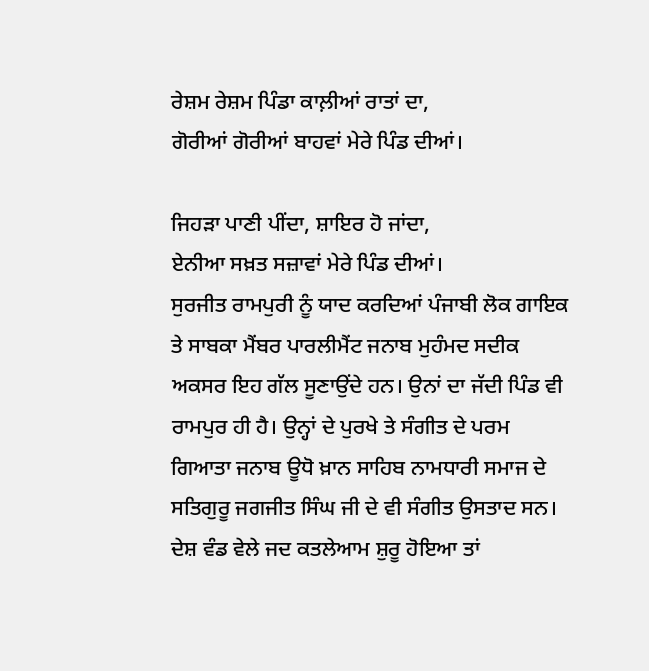ਰੇਸ਼ਮ ਰੇਸ਼ਮ ਪਿੰਡਾ ਕਾਲ਼ੀਆਂ ਰਾਤਾਂ ਦਾ,
ਗੋਰੀਆਂ ਗੋਰੀਆਂ ਬਾਹਵਾਂ ਮੇਰੇ ਪਿੰਡ ਦੀਆਂ।

ਜਿਹੜਾ ਪਾਣੀ ਪੀਂਦਾ, ਸ਼ਾਇਰ ਹੋ ਜਾਂਦਾ,
ਏਨੀਆ ਸਖ਼ਤ ਸਜ਼ਾਵਾਂ ਮੇਰੇ ਪਿੰਡ ਦੀਆਂ।
ਸੁਰਜੀਤ ਰਾਮਪੁਰੀ ਨੂੰ ਯਾਦ ਕਰਦਿਆਂ ਪੰਜਾਬੀ ਲੋਕ ਗਾਇਕ ਤੇ ਸਾਬਕਾ ਮੈਂਬਰ ਪਾਰਲੀਮੈਂਟ ਜਨਾਬ ਮੁਹੰਮਦ ਸਦੀਕ ਅਕਸਰ ਇਹ ਗੱਲ ਸੂਣਾਉਂਦੇ ਹਨ। ਉਨਾਂ ਦਾ ਜੱਦੀ ਪਿੰਡ ਵੀ ਰਾਮਪੁਰ ਹੀ ਹੈ। ਉਨ੍ਹਾਂ ਦੇ ਪੁਰਖੇ ਤੇ ਸੰਗੀਤ ਦੇ ਪਰਮ ਗਿਆਤਾ ਜਨਾਬ ਊਧੋ ਖ਼ਾਨ ਸਾਹਿਬ ਨਾਮਧਾਰੀ ਸਮਾਜ ਦੇ ਸਤਿਗੁਰੂ ਜਗਜੀਤ ਸਿੰਘ ਜੀ ਦੇ ਵੀ ਸੰਗੀਤ ਉਸਤਾਦ ਸਨ।
ਦੇਸ਼ ਵੰਡ ਵੇਲੇ ਜਦ ਕਤਲੇਆਮ ਸ਼ੁਰੂ ਹੋਇਆ ਤਾਂ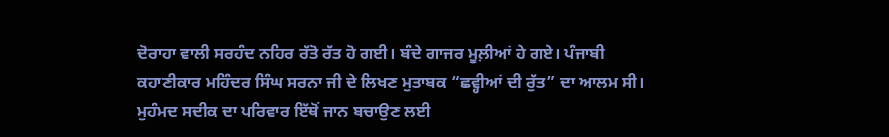ਦੋਰਾਹਾ ਵਾਲੀ ਸਰਹੰਦ ਨਹਿਰ ਰੱਤੋ ਰੱਤ ਹੋ ਗਈ। ਬੰਦੇ ਗਾਜਰ ਮੂਲ਼ੀਆਂ ਹੇ ਗਏ। ਪੰਜਾਬੀ ਕਹਾਣੀਕਾਰ ਮਹਿੰਦਰ ਸਿੰਘ ਸਰਨਾ ਜੀ ਦੇ ਲਿਖਣ ਮੁਤਾਬਕ “ਛਵ੍ਹੀਆਂ ਦੀ ਰੁੱਤ” ਦਾ ਆਲਮ ਸੀ।
ਮੁਹੰਮਦ ਸਦੀਕ ਦਾ ਪਰਿਵਾਰ ਇੱਥੋਂ ਜਾਨ ਬਚਾਉਣ ਲਈ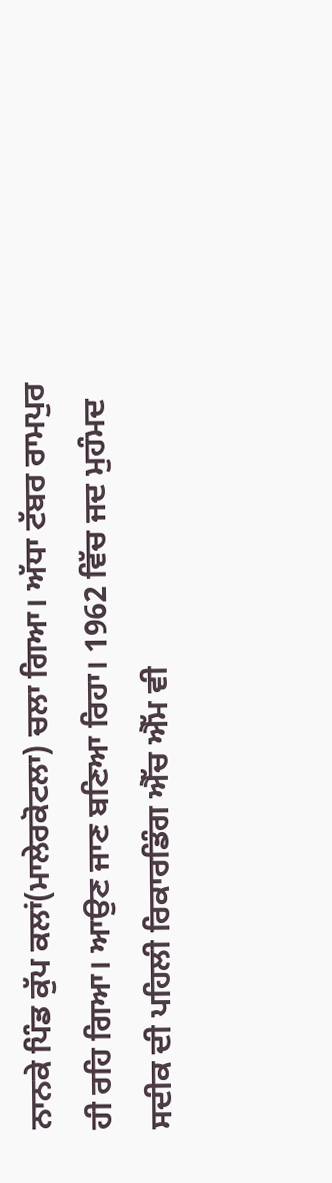ਨਾਨਕੇ ਪਿੰਡ ਕੁੱਪ ਕਲਾਂ(ਮਾਲੇਰਕੋਟਲਾ) ਚਲਾ ਗਿਆ। ਅੱਧਾ ਟੱਬਰ ਰਾਮਪੁਰ ਹੀ ਰਹਿ ਗਿਆ। ਆਉਣ ਜਾਣ ਬਣਿਆ ਰਿਹਾ। 1962 ਵਿੱਚ ਜਦ ਮੁਹੰਮਦ ਸਦੀਕ ਦੀ ਪਹਿਲੀ ਰਿਕਾਰਡਿੰਗ ਐੱਚ ਐੱਮ ਵੀ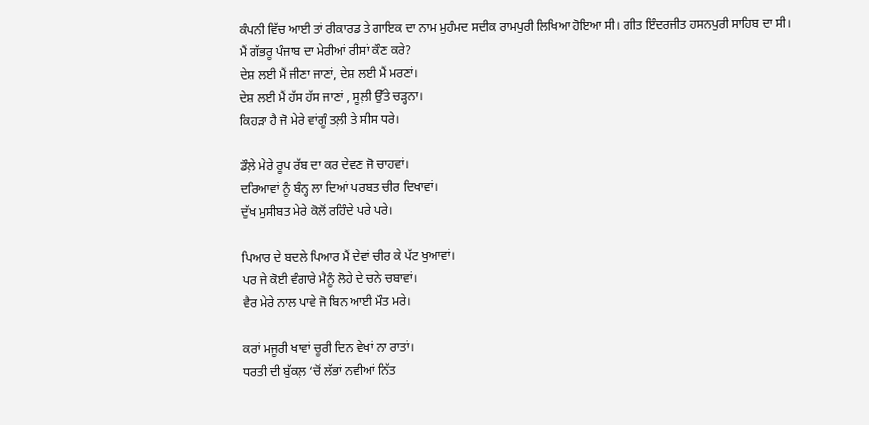ਕੰਪਨੀ ਵਿੱਚ ਆਈ ਤਾਂ ਰੀਕਾਰਡ ਤੇ ਗਾਇਕ ਦਾ ਨਾਮ ਮੁਹੰਮਦ ਸਦੀਕ ਰਾਮਪੁਰੀ ਲਿਖਿਆ ਹੋਇਆ ਸੀ। ਗੀਤ ਇੰਦਰਜੀਤ ਹਸਨਪੁਰੀ ਸਾਹਿਬ ਦਾ ਸੀ।
ਮੈਂ ਗੱਭਰੂ ਪੰਜਾਬ ਦਾ ਮੇਰੀਆਂ ਰੀਸਾਂ ਕੌਣ ਕਰੇ?
ਦੇਸ਼ ਲਈ ਮੈਂ ਜੀਣਾ ਜਾਣਾਂ, ਦੇਸ਼ ਲਈ ਮੈਂ ਮਰਣਾਂ।
ਦੇਸ਼ ਲਈ ਮੈਂ ਹੱਸ ਹੱਸ ਜਾਣਾਂ , ਸੂਲ਼ੀ ਉੱਤੇ ਚੜ੍ਹਨਾ।
ਕਿਹੜਾ ਹੈ ਜੋ ਮੇਰੇ ਵਾਂਗੂੰ ਤਲ਼ੀ ਤੇ ਸੀਸ ਧਰੇ।

ਡੌਲ਼ੇ ਮੇਰੇ ਰੂਪ ਰੱਬ ਦਾ ਕਰ ਦੇਵਣ ਜੋ ਚਾਹਵਾਂ।
ਦਰਿਆਵਾਂ ਨੂੰ ਬੰਨ੍ਹ ਲਾ ਦਿਆਂ ਪਰਬਤ ਚੀਰ ਦਿਖਾਵਾਂ।
ਦੁੱਖ ਮੁਸੀਬਤ ਮੇਰੇ ਕੋਲੋਂ ਰਹਿੰਦੇ ਪਰੇ ਪਰੇ।

ਪਿਆਰ ਦੇ ਬਦਲੇ ਪਿਆਰ ਮੈਂ ਦੇਵਾਂ ਚੀਰ ਕੇ ਪੱਟ ਖੁਆਵਾਂ।
ਪਰ ਜੇ ਕੋਈ ਵੰਗਾਰੇ ਮੈਨੂੰ ਲੋਹੇ ਦੇ ਚਨੇ ਚਬਾਵਾਂ।
ਵੈਰ ਮੇਰੇ ਨਾਲ ਪਾਵੇ ਜੋ ਬਿਨ ਆਈ ਮੌਤ ਮਰੇ।

ਕਰਾਂ ਮਜੂਰੀ ਖਾਵਾਂ ਚੂਰੀ ਦਿਨ ਵੇਖਾਂ ਨਾ ਰਾਤਾਂ।
ਧਰਤੀ ਦੀ ਬੁੱਕਲ਼ ‘ਚੋਂ ਲੱਭਾਂ ਨਵੀਆਂ ਨਿੱਤ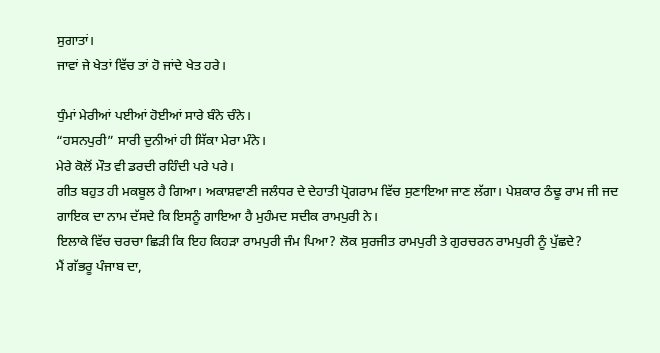ਸੁਗਾਤਾਂ।
ਜਾਵਾਂ ਜੇ ਖੇਤਾਂ ਵਿੱਚ ਤਾਂ ਹੋ ਜਾਂਦੇ ਖੇਤ ਹਰੇ।

ਧੁੰਮਾਂ ਮੇਰੀਆਂ ਪਈਆਂ ਹੋਈਆਂ ਸਾਰੇ ਬੰਨੇ ਚੰਨੇ।
“ਹਸਨਪੁਰੀ” ਸਾਰੀ ਦੁਨੀਆਂ ਹੀ ਸਿੱਕਾ ਮੇਰਾ ਮੰਨੇ।
ਮੇਰੇ ਕੋਲੋਂ ਮੌਤ ਵੀ ਡਰਦੀ ਰਹਿੰਦੀ ਪਰੇ ਪਰੇ।
ਗੀਤ ਬਹੁਤ ਹੀ ਮਕਬੂਲ ਹੈ ਗਿਆ। ਅਕਾਸ਼ਵਾਣੀ ਜਲੰਧਰ ਦੇ ਦੇਹਾਤੀ ਪ੍ਰੋਗਰਾਮ ਵਿੱਚ ਸੁਣਾਇਆ ਜਾਣ ਲੱਗਾ। ਪੇਸ਼ਕਾਰ ਠੰਢੂ ਰਾਮ ਜੀ ਜਦ ਗਾਇਕ ਦਾ ਨਾਮ ਦੱਸਦੇ ਕਿ ਇਸਨੂੰ ਗਾਇਆ ਹੈ ਮੁਹੰਮਦ ਸਦੀਕ ਰਾਮਪੁਰੀ ਨੇ।
ਇਲਾਕੇ ਵਿੱਚ ਚਰਚਾ ਛਿੜੀ ਕਿ ਇਹ ਕਿਹੜਾ ਰਾਮਪੁਰੀ ਜੰਮ ਪਿਆ? ਲੋਕ ਸੁਰਜੀਤ ਰਾਮਪੁਰੀ ਤੇ ਗੁਰਚਰਨ ਰਾਮਪੁਰੀ ਨੂੰ ਪੁੱਛਦੇ?
ਮੈਂ ਗੱਭਰੂ ਪੰਜਾਬ ਦਾ,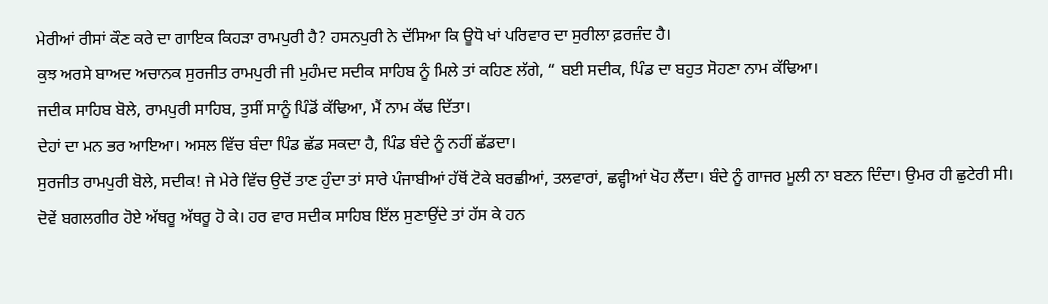ਮੇਰੀਆਂ ਰੀਸਾਂ ਕੌਣ ਕਰੇ ਦਾ ਗਾਇਕ ਕਿਹੜਾ ਰਾਮਪੁਰੀ ਹੈ? ਹਸਨਪੁਰੀ ਨੇ ਦੱਸਿਆ ਕਿ ਊਧੋ ਖਾਂ ਪਰਿਵਾਰ ਦਾ ਸੁਰੀਲਾ ਫ਼ਰਜ਼ੰਦ ਹੈ।
ਕੁਝ ਅਰਸੇ ਬਾਅਦ ਅਚਾਨਕ ਸੁਰਜੀਤ ਰਾਮਪੁਰੀ ਜੀ ਮੁਹੰਮਦ ਸਦੀਕ ਸਾਹਿਬ ਨੂੰ ਮਿਲੇ ਤਾਂ ਕਹਿਣ ਲੱਗੇ, “ ਬਈ ਸਦੀਕ, ਪਿੰਡ ਦਾ ਬਹੁਤ ਸੋਹਣਾ ਨਾਮ ਕੱਢਿਆ।
ਜਦੀਕ ਸਾਹਿਬ ਬੋਲੇ, ਰਾਮਪੁਰੀ ਸਾਹਿਬ, ਤੁਸੀਂ ਸਾਨੂੰ ਪਿੰਡੋਂ ਕੱਢਿਆ, ਮੈਂ ਨਾਮ ਕੱਢ ਦਿੱਤਾ।
ਦੇਹਾਂ ਦਾ ਮਨ ਭਰ ਆਇਆ। ਅਸਲ ਵਿੱਚ ਬੰਦਾ ਪਿੰਡ ਛੱਡ ਸਕਦਾ ਹੈ, ਪਿੰਡ ਬੰਦੇ ਨੂੰ ਨਹੀਂ ਛੱਡਦਾ।
ਸੁਰਜੀਤ ਰਾਮਪੁਰੀ ਬੋਲੇ, ਸਦੀਕ! ਜੇ ਮੇਰੇ ਵਿੱਚ ਉਦੋਂ ਤਾਣ ਹੁੰਦਾ ਤਾਂ ਸਾਰੇ ਪੰਜਾਬੀਆਂ ਹੱਥੋਂ ਟੋਕੇ ਬਰਛੀਆਂ, ਤਲਵਾਰਾਂ, ਛਵ੍ਹੀਆਂ ਖੋਹ ਲੈਂਦਾ। ਬੰਦੇ ਨੂੰ ਗਾਜਰ ਮੂਲੀ ਨਾ ਬਣਨ ਦਿੰਦਾ। ਉਮਰ ਹੀ ਛੁਟੇਰੀ ਸੀ। ਦੋਵੇਂ ਬਗਲਗੀਰ ਹੋਏ ਅੱਥਰੂ ਅੱਥਰੂ ਹੋ ਕੇ। ਹਰ ਵਾਰ ਸਦੀਕ ਸਾਹਿਬ ਇੱਲ ਸੁਣਾਉਂਦੇ ਤਾਂ ਹੱਸ ਕੇ ਹਨ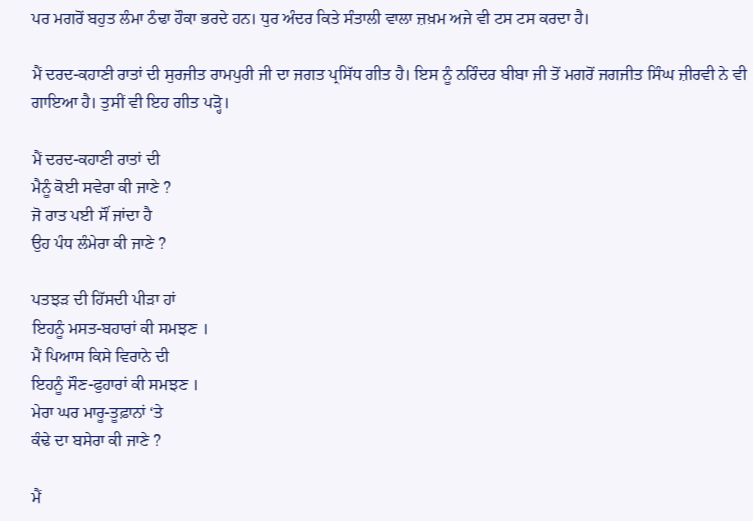ਪਰ ਮਗਰੋਂ ਬਹੁਤ ਲੰਮਾ ਠੰਢਾ ਹੌਕਾ ਭਰਦੇ ਹਨ। ਧੁਰ ਅੰਦਰ ਕਿਤੇ ਸੰਤਾਲੀ ਵਾਲਾ ਜ਼ਖ਼ਮ ਅਜੇ ਵੀ ਟਸ ਟਸ ਕਰਦਾ ਹੈ।

ਮੈਂ ਦਰਦ-ਕਹਾਣੀ ਰਾਤਾਂ ਦੀ ਸੁਰਜੀਤ ਰਾਮਪੁਰੀ ਜੀ ਦਾ ਜਗਤ ਪ੍ਰਸਿੱਧ ਗੀਤ ਹੈ। ਇਸ ਨੂੰ ਨਰਿੰਦਰ ਬੀਬਾ ਜੀ ਤੋਂ ਮਗਰੋਂ ਜਗਜੀਤ ਸਿੰਘ ਜ਼ੀਰਵੀ ਨੇ ਵੀ ਗਾਇਆ ਹੈ। ਤੁਸੀਂ ਵੀ ਇਹ ਗੀਤ ਪੜ੍ਹੋ।

ਮੈਂ ਦਰਦ-ਕਹਾਣੀ ਰਾਤਾਂ ਦੀ
ਮੈਨੂੰ ਕੋਈ ਸਵੇਰਾ ਕੀ ਜਾਣੇ ?
ਜੋ ਰਾਤ ਪਈ ਸੌਂ ਜਾਂਦਾ ਹੈ
ਉਹ ਪੰਧ ਲੰਮੇਰਾ ਕੀ ਜਾਣੇ ?

ਪਤਝੜ ਦੀ ਹਿੱਸਦੀ ਪੀੜਾ ਹਾਂ
ਇਹਨੂੰ ਮਸਤ-ਬਹਾਰਾਂ ਕੀ ਸਮਝਣ ।
ਮੈਂ ਪਿਆਸ ਕਿਸੇ ਵਿਰਾਨੇ ਦੀ
ਇਹਨੂੰ ਸੌਣ-ਫੁਹਾਰਾਂ ਕੀ ਸਮਝਣ ।
ਮੇਰਾ ਘਰ ਮਾਰੂ-ਤੂਫ਼ਾਨਾਂ ‘ਤੇ
ਕੰਢੇ ਦਾ ਬਸੇਰਾ ਕੀ ਜਾਣੇ ?

ਮੈਂ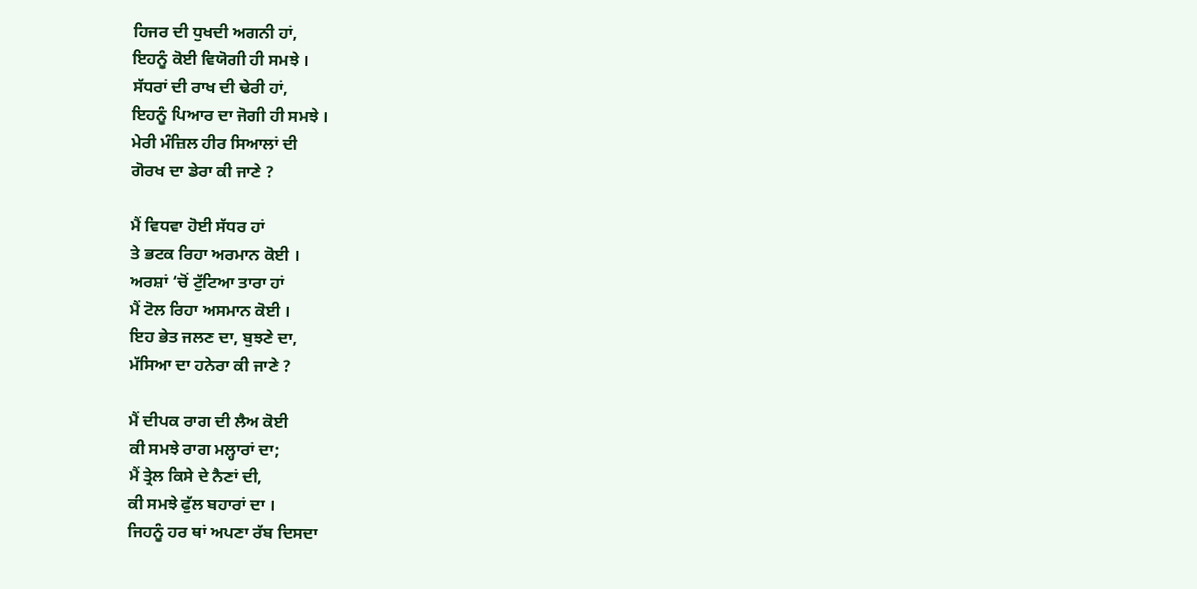ਹਿਜਰ ਦੀ ਧੁਖਦੀ ਅਗਨੀ ਹਾਂ,
ਇਹਨੂੰ ਕੋਈ ਵਿਯੋਗੀ ਹੀ ਸਮਝੇ ।
ਸੱਧਰਾਂ ਦੀ ਰਾਖ ਦੀ ਢੇਰੀ ਹਾਂ,
ਇਹਨੂੰ ਪਿਆਰ ਦਾ ਜੋਗੀ ਹੀ ਸਮਝੇ ।
ਮੇਰੀ ਮੰਜ਼ਿਲ ਹੀਰ ਸਿਆਲਾਂ ਦੀ
ਗੋਰਖ ਦਾ ਡੇਰਾ ਕੀ ਜਾਣੇ ?

ਮੈਂ ਵਿਧਵਾ ਹੋਈ ਸੱਧਰ ਹਾਂ
ਤੇ ਭਟਕ ਰਿਹਾ ਅਰਮਾਨ ਕੋਈ ।
ਅਰਸ਼ਾਂ ‘ਚੋਂ ਟੁੱਟਿਆ ਤਾਰਾ ਹਾਂ
ਮੈਂ ਟੋਲ ਰਿਹਾ ਅਸਮਾਨ ਕੋਈ ।
ਇਹ ਭੇਤ ਜਲਣ ਦਾ, ਬੁਝਣੇ ਦਾ,
ਮੱਸਿਆ ਦਾ ਹਨੇਰਾ ਕੀ ਜਾਣੇ ?

ਮੈਂ ਦੀਪਕ ਰਾਗ ਦੀ ਲੈਅ ਕੋਈ
ਕੀ ਸਮਝੇ ਰਾਗ ਮਲ੍ਹਾਰਾਂ ਦਾ;
ਮੈਂ ਤ੍ਰੇਲ ਕਿਸੇ ਦੇ ਨੈਣਾਂ ਦੀ,
ਕੀ ਸਮਝੇ ਫੁੱਲ ਬਹਾਰਾਂ ਦਾ ।
ਜਿਹਨੂੰ ਹਰ ਥਾਂ ਅਪਣਾ ਰੱਬ ਦਿਸਦਾ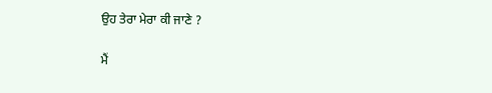ਉਹ ਤੇਰਾ ਮੇਰਾ ਕੀ ਜਾਣੇ ?

ਮੈਂ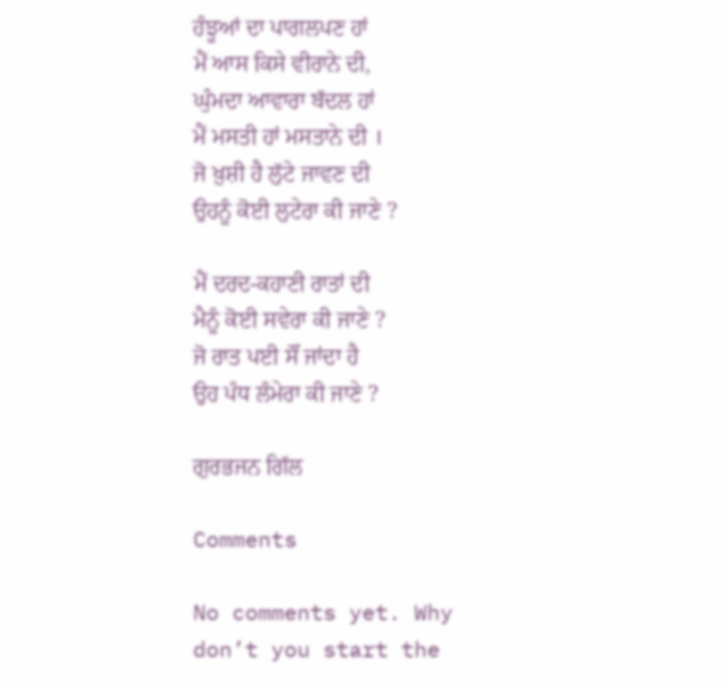ਹੰਝੂਆਂ ਦਾ ਪਾਗਲਪਣ ਹਾਂ
ਮੈਂ ਆਸ ਕਿਸੇ ਵੀਰਾਨੇ ਦੀ,
ਘੁੰਮਦਾ ਆਵਾਰਾ ਬੱਦਲ ਹਾਂ
ਮੈਂ ਮਸਤੀ ਹਾਂ ਮਸਤਾਨੇ ਦੀ ।
ਜੋ ਖ਼ੁਸ਼ੀ ਹੈ ਲੁੱਟੇ ਜਾਵਣ ਦੀ
ਉਹਨੂੰ ਕੋਈ ਲੁਟੇਰਾ ਕੀ ਜਾਣੇ ?

ਮੈਂ ਦਰਦ-ਕਹਾਣੀ ਰਾਤਾਂ ਦੀ
ਮੈਨੂੰ ਕੋਈ ਸਵੇਰਾ ਕੀ ਜਾਣੇ ?
ਜੋ ਰਾਤ ਪਈ ਸੌਂ ਜਾਂਦਾ ਹੈ
ਉਹ ਪੰਧ ਲੰਮੇਰਾ ਕੀ ਜਾਣੇ ?

ਗੁਰਭਜਨ ਗਿੱਲ

Comments

No comments yet. Why don’t you start the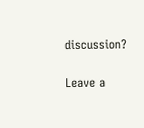discussion?

Leave a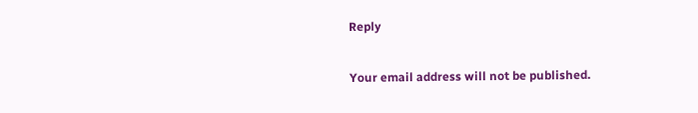Reply

Your email address will not be published.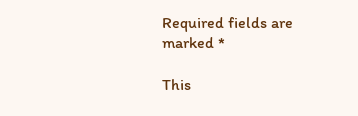Required fields are marked *

This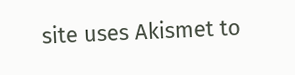site uses Akismet to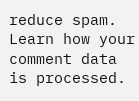reduce spam. Learn how your comment data is processed.